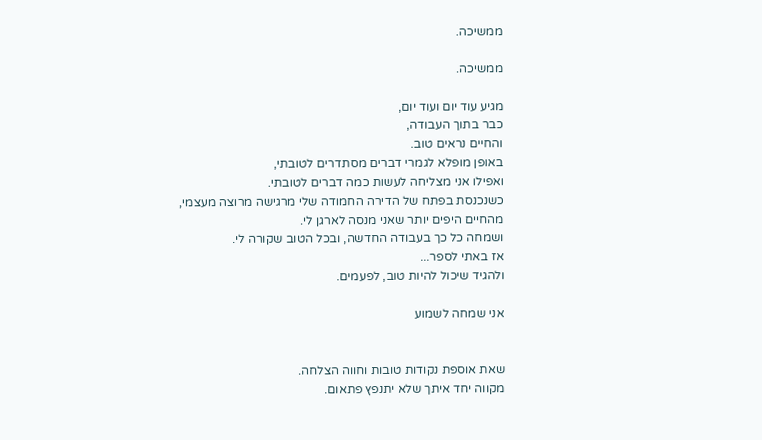ממשיכה.

ממשיכה.

מגיע עוד יום ועוד יום,
כבר בתוך העבודה,
והחיים נראים טוב.
באופן מופלא לגמרי דברים מסתדרים לטובתי,
ואפילו אני מצליחה לעשות כמה דברים לטובתי.
כשנכנסת בפתח של הדירה החמודה שלי מרגישה מרוצה מעצמי,
מהחיים היפים יותר שאני מנסה לארגן לי.
ושמחה כל כך בעבודה החדשה, ובכל הטוב שקורה לי.
אז באתי לספר...
ולהגיד שיכול להיות טוב, לפעמים.

אני שמחה לשמוע


שאת אוספת נקודות טובות וחווה הצלחה.
מקווה יחד איתך שלא יתנפץ פתאום.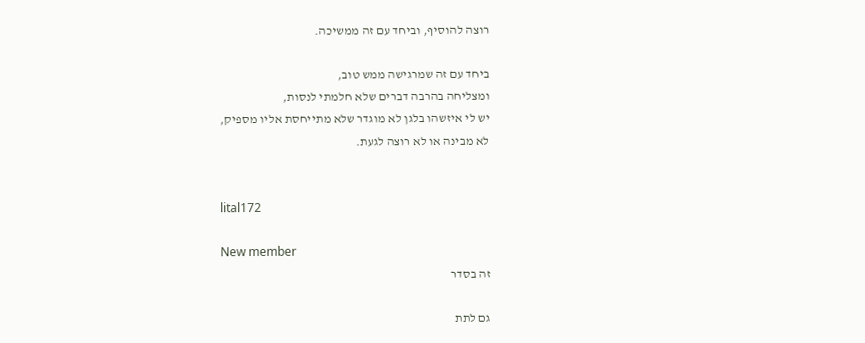רוצה להוסיף, וביחד עם זה ממשיכה.

ביחד עם זה שמרגישה ממש טוב,
ומצליחה בהרבה דברים שלא חלמתי לנסות,
יש לי איזשהו בלגן לא מוגדר שלא מתייחסת אליו מספיק,
לא מבינה או לא רוצה לגעת.


lital172

New member
זה בסדר

גם לתת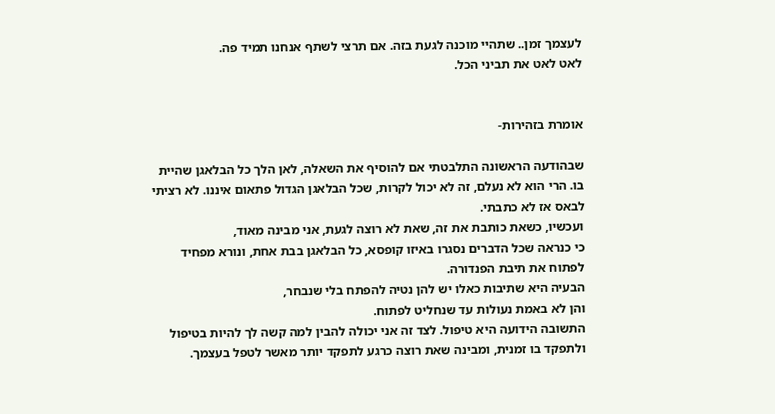לעצמך זמן.. שתהיי מוכנה לגעת בזה. אם תרצי לשתף אנחנו תמיד פה.
לאט לאט את תביני הכל.


אומרת בזהירות-

שבהודעה הראשונה התלבטתי אם להוסיף את השאלה, לאן הלך כל הבלאגן שהיית בו. הרי הוא לא נעלם, זה לא יכול לקרות, שכל הבלאגן הגדול פתאום איננו. לא רציתי לבאס אז לא כתבתי.
ועכשיו, כשאת כותבת את זה, שאת לא רוצה לגעת, אני מבינה מאוד,
כי כנראה שכל הדברים נסגרו באיזו קופסא, כל הבלאגן בבת אחת, ונורא מפחיד לפתוח את תיבת הפנדורה.
הבעיה היא שתיבות כאלו יש להן נטיה להפתח בלי שנבחר,
והן לא באמת נעולות עד שנחליט לפתוח.
התשובה הידועה היא טיפול. לצד זה אני יכולה להבין למה קשה לך להיות בטיפול ולתפקד בו זמנית, ומבינה שאת רוצה כרגע לתפקד יותר מאשר לטפל בעצמך.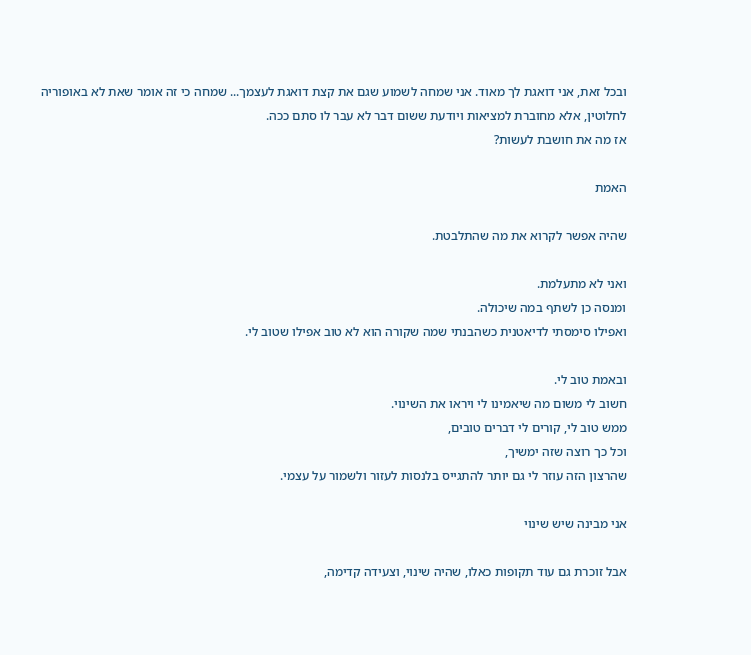ובכל זאת, אני דואגת לך מאוד. אני שמחה לשמוע שגם את קצת דואגת לעצמך... שמחה כי זה אומר שאת לא באופוריה לחלוטין, אלא מחוברת למציאות ויודעת ששום דבר לא עבר לו סתם ככה.
אז מה את חושבת לעשות?

האמת

שהיה אפשר לקרוא את מה שהתלבטת.

ואני לא מתעלמת.
ומנסה כן לשתף במה שיכולה.
ואפילו סימסתי לדיאטנית כשהבנתי שמה שקורה הוא לא טוב אפילו שטוב לי.

ובאמת טוב לי.
חשוב לי משום מה שיאמינו לי ויראו את השינוי.
ממש טוב לי, קורים לי דברים טובים,
וכל כך רוצה שזה ימשיך,
שהרצון הזה עוזר לי גם יותר להתגייס בלנסות לעזור ולשמור על עצמי.

אני מבינה שיש שינוי

אבל זוכרת גם עוד תקופות כאלו, שהיה שינוי, וצעידה קדימה,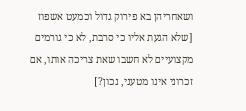ושאחריהן בא פירוק גדול וכמעט אשפוז [שלא הגעת אליו כי סרבת, לא כי גורמים מקצועיים לא חשבו שאת צריכה אותו, אם זכרוני אינו מטעני, נכון?]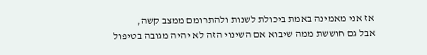אז אני מאמינה באמת ביכולת לשנות ולהתרומם ממצב קשה,
אבל גם חוששת ממה שיבוא אם השינוי הזה לא יהיה מגובה בטיפול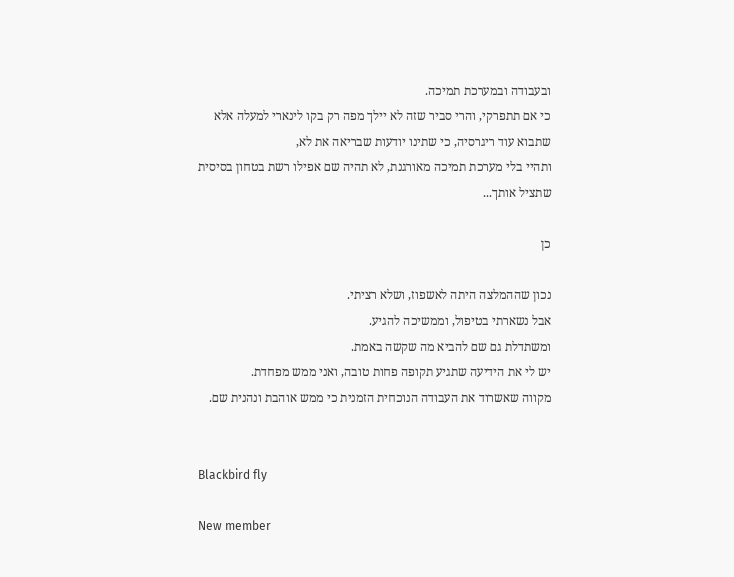ובעבודה ובמערכת תמיכה.
כי אם תתפרקי, והרי סביר שזה לא יילך מפה רק בקו לינארי למעלה אלא שתבוא עוד ריגרסיה, כי שתינו יודעות שבריאה את לא,
ותהיי בלי מערכת תמיכה מאורגנת, לא תהיה שם אפילו רשת בטחון בסיסית שתציל אותך...

כן

נכון שההמלצה היתה לאשפוז, ושלא רציתי.
אבל נשארתי בטיפול, וממשיכה להגיע.
ומשתדלת גם שם להביא מה שקשה באמת.
יש לי את הידיעה שתגיע תקופה פחות טובה, ואני ממש מפחדת.
מקווה שאשרוד את העבודה הנוכחית הזמנית כי ממש אוהבת ונהנית שם.


Blackbird fly

New member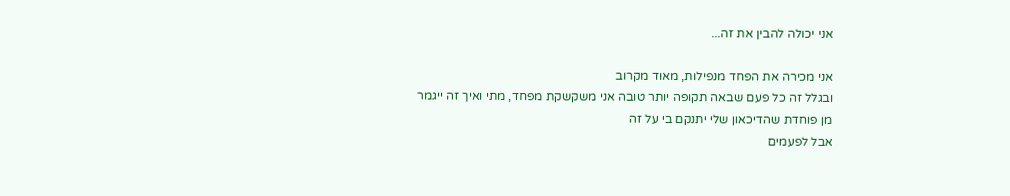אני יכולה להבין את זה...

אני מכירה את הפחד מנפילות, מאוד מקרוב
ובגלל זה כל פעם שבאה תקופה יותר טובה אני משקשקת מפחד, מתי ואיך זה ייגמר
מן פוחדת שהדיכאון שלי יתנקם בי על זה
אבל לפעמים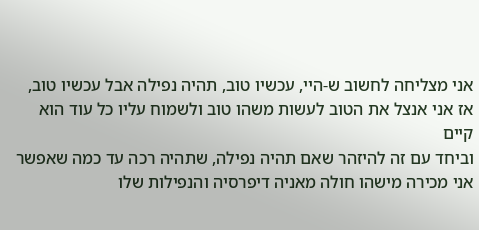אני מצליחה לחשוב ש-היי, עכשיו טוב, תהיה נפילה אבל עכשיו טוב, אז אני אנצל את הטוב לעשות משהו טוב ולשמוח עליו כל עוד הוא קיים
וביחד עם זה להיזהר שאם תהיה נפילה, שתהיה רכה עד כמה שאפשר
אני מכירה מישהו חולה מאניה דיפרסיה והנפילות שלו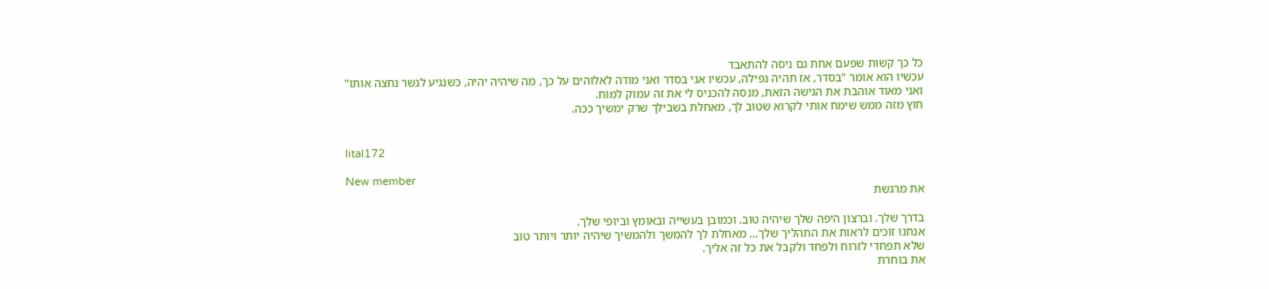כל כך קשות שפעם אחת גם ניסה להתאבד
עכשיו הוא אומר "בסדר, אז תהיה נפילה, עכשיו אני בסדר ואני מודה לאלוהים על כך, מה שיהיה יהיה, כשנגיע לגשר נחצה אותו"
ואני מאוד אוהבת את הגישה הזאת, מנסה להכניס לי את זה עמוק למוח.
חוץ מזה ממש שימח אותי לקרוא שטוב לך, מאחלת בשבילך שרק ימשיך ככה.


lital172

New member
את מרגשת

בדרך שלך. וברצון היפה שלך שיהיה טוב. וכמובן בעשייה ובאומץ וביופי שלך.
אנחנו זוכים לראות את התהליך שלך... מאחלת לך להמשך ולהמשיך שיהיה יותר ויותר טוב
שלא תפחדי לזרוח ולפחד ולקבל את כל זה אליך.
את בוחרת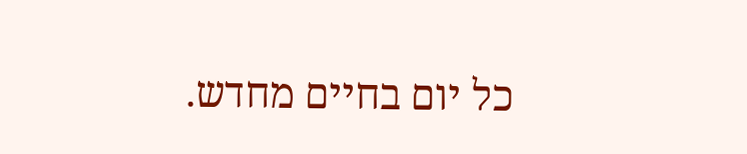כל יום בחיים מחדש.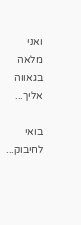ואני מלאה בגאווה אליך...

בואי לחיבוק...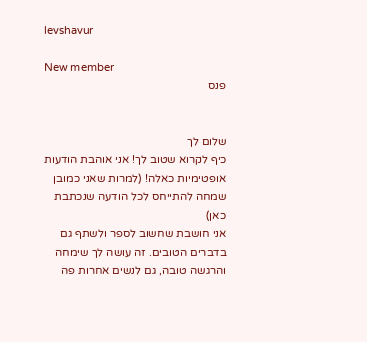levshavur

New member
פנס


שלום לך
כיף לקרוא שטוב לך! אני אוהבת הודעות אופטימיות כאלה! (למרות שאני כמובן שמחה להתייחס לכל הודעה שנכתבת כאן)
אני חושבת שחשוב לספר ולשתף גם בדברים הטובים. זה עושה לך שימחה והרגשה טובה, גם לנשים אחרות פה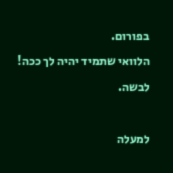בפורום.
הלוואי שתמיד יהיה לך ככה!
לבשה.

למעלה